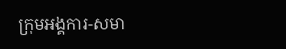ក្រុមអង្គការ-សមា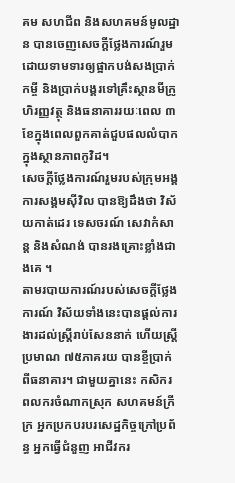គម សហជីព និងសហគមន៍មូលដ្ឋាន បានចេញសេចក្ដីថ្លែងការណ៍រួមដោយទាមទារឲ្យផ្អាកបង់សងប្រាក់កម្ចី និងប្រាក់បង្គរទៅគ្រឹះស្ថានមីក្រូហិរញ្ញវត្ថុ និងធនាគាររយៈពេល ៣ខែក្នុងពេលពួកគាត់ជួបផលលំបាកក្នុងស្ថានភាពកូវិដ។
សេចក្ដីថ្លែងការណ៍រួមរបស់ក្រុមអង្គការសង្គមស៊ីវិល បានឱ្យដឹងថា វិស័យកាត់ដេរ ទេសចរណ៍ សេវាកំសាន្ត និងសំណង់ បានរងគ្រោះខ្លាំងជាងគេ ។
តាមរបាយការណ៍របស់សេចក្ដីថ្លែងការណ៍ វិស័យទាំងនេះបានផ្ដល់ការងារដល់ស្ត្រីរាប់សែននាក់ ហើយស្ត្រីប្រមាណ ៧៥ភាគរយ បានខ្ចីប្រាក់ពីធនាគារ។ ជាមួយគ្នានេះ កសិករ ពលករចំណាកស្រុក សហគមន៍ក្រីក្រ អ្នកប្រកបរបរសេដ្ឋកិច្ចក្រៅប្រព័ន្ធ អ្នកធ្វើជំនួញ អាជីវករ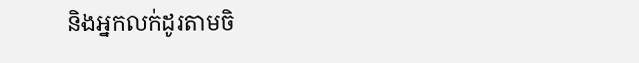និងអ្នកលក់ដូរតាមចិ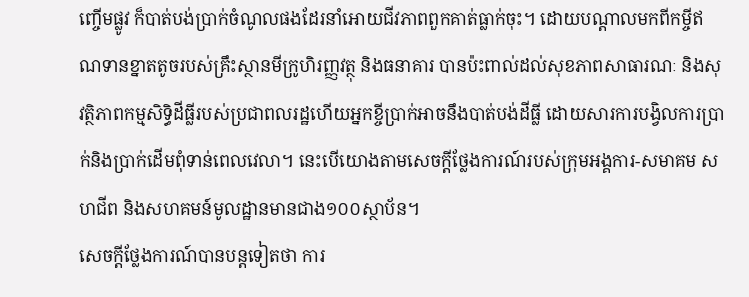ញ្ចើមផ្លូវ ក៏បាត់បង់ប្រាក់ចំណូលផងដែរនាំអោយជីវភាពពួកគាត់ធ្លាក់ចុះ។ ដោយបណ្ដាលមកពីកម្ចីឥណទានខ្នាតតូចរបស់គ្រឹះស្ថានមីក្រូហិរញ្ញវត្ថុ និងធនាគារ បានប៉ះពាល់ដល់សុខភាពសាធារណៈ និងសុវត្ថិភាពកម្មសិទ្ធិដីធ្លីរបស់ប្រជាពលរដ្ឋហើយអ្នកខ្ចីប្រាក់អាចនឹងបាត់បង់ដីធ្លី ដោយសារការបង្វិលការប្រាក់និងប្រាក់ដើមពុំទាន់ពេលវេលា។ នេះបើយោងតាមសេចក្ដីថ្លែងការណ៍របស់ក្រុមអង្គការ-សមាគម សហជីព និងសហគមន៍មូលដ្ឋានមានជាង១០០ស្ថាប័ន។
សេចក្ដីថ្លែងការណ៍បានបន្តទៀតថា ការ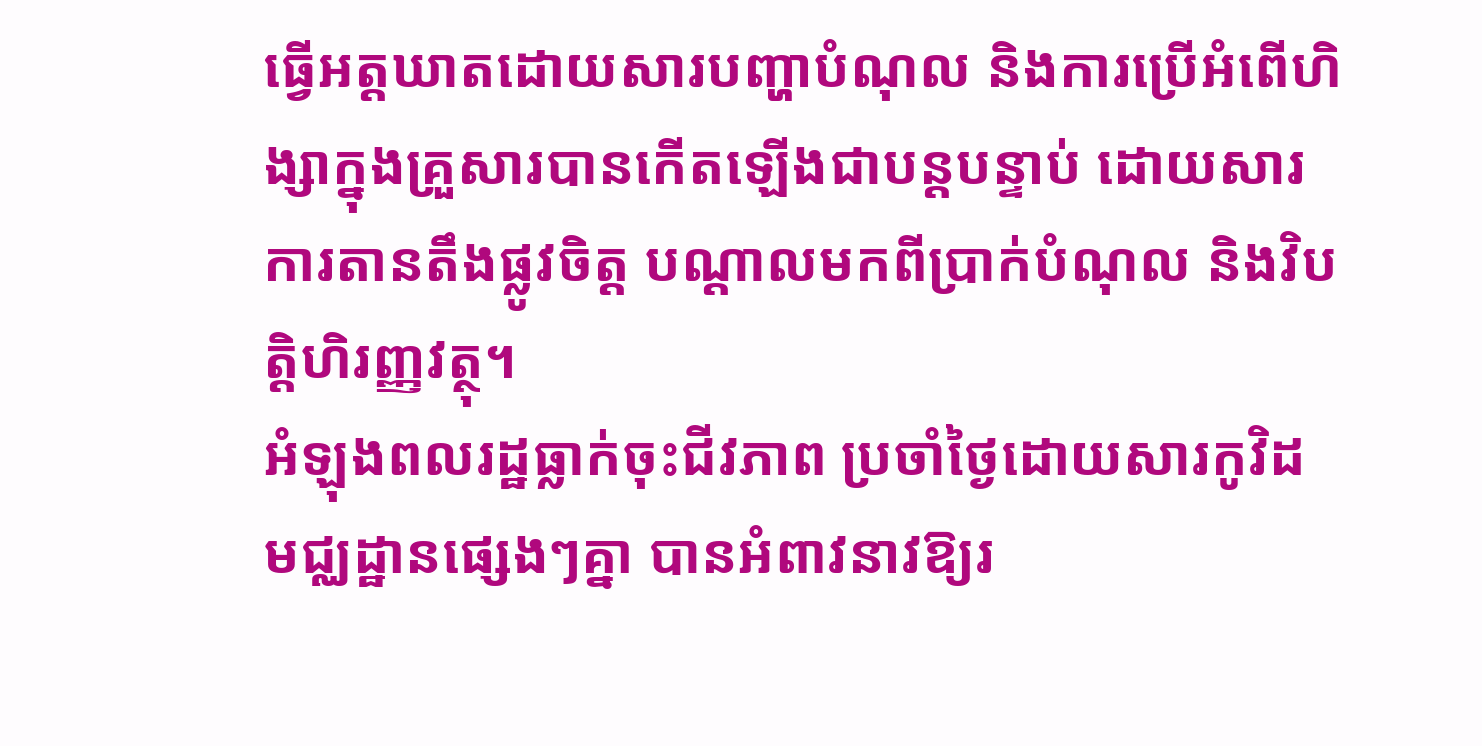ធ្វើអត្តឃាតដោយសារបញ្ហាបំណុល និងការប្រើអំពើហិង្សាក្នុងគ្រួសារបានកើតឡើងជាបន្តបន្ទាប់ ដោយសារការតានតឹងផ្លូវចិត្ត បណ្ដាលមកពីប្រាក់បំណុល និងវិបត្តិហិរញ្ញវត្ថុ។
អំឡុងពលរដ្ឋធ្លាក់ចុះជីវភាព ប្រចាំថ្ងៃដោយសារកូវិដ មជ្ឈដ្ឋានផ្សេងៗគ្នា បានអំពាវនាវឱ្យរ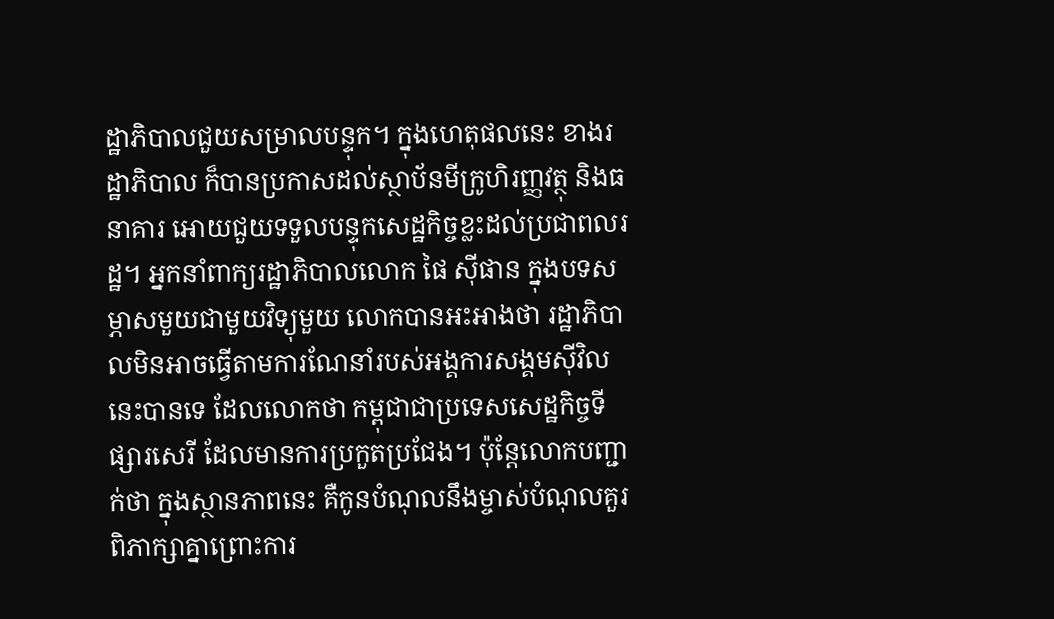ដ្ឋាភិបាលជួយសម្រាលបន្ទុក។ ក្នុងហេតុផលនេះ ខាងរដ្ឋាភិបាល ក៏បានប្រកាសដល់ស្ថាប័នមីក្រូហិរញ្ញវត្ថុ និងធនាគារ អោយជួយទទួលបន្ទុកសេដ្ឋកិច្ចខ្លះដល់ប្រជាពលរដ្ឋ។ អ្នកនាំពាក្យរដ្ឋាភិបាលលោក ផៃ ស៊ីផាន ក្នុងបទសម្ភាសមួយជាមួយវិទ្យុមួយ លោកបានអះអាងថា រដ្ឋាភិបាលមិនអាចធ្វើតាមការណែនាំរបស់អង្គការសង្គមស៊ីវិលនេះបានទេ ដែលលោកថា កម្ពុជាជាប្រទេសសេដ្ឋកិច្ចទីផ្សារសេរី ដែលមានការប្រកួតប្រជែង។ ប៉ុន្តែលោកបញ្ជាក់ថា ក្នុងស្ថានភាពនេះ គឺកូនបំណុលនឹងម្ចាស់បំណុលគួរពិភាក្សាគ្នាព្រោះការ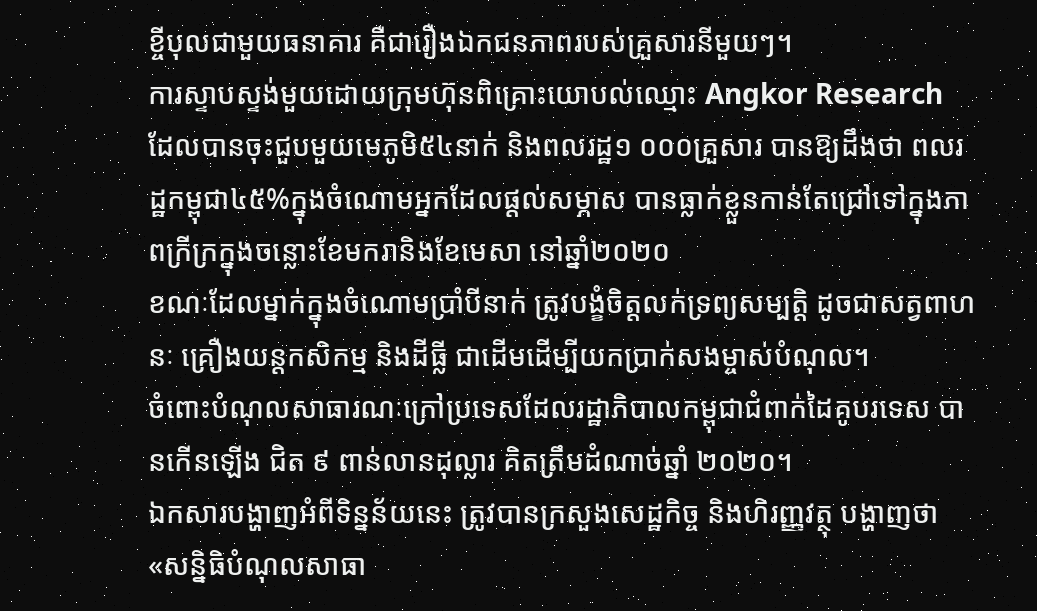ខ្ចីបុលជាមួយធនាគារ គឺជារឿងឯកជនភាពរបស់គ្រួសារនីមួយៗ។
ការស្ទាបស្ទង់មួយដោយក្រុមហ៊ុនពិគ្រោះយោបល់ឈ្មោះ Angkor Research ដែលបានចុះជួបមួយមេភូមិ៥៤នាក់ និងពលរដ្ឋ១ ០០០គ្រួសារ បានឱ្យដឹងថា ពលរដ្ឋកម្ពុជា៤៥%ក្នុងចំណោមអ្នកដែលផ្តល់សម្ភាស បានធ្លាក់ខ្លួនកាន់តែជ្រៅទៅក្នុងភាពក្រីក្រក្នុងចន្លោះខែមករានិងខែមេសា នៅឆ្នាំ២០២០
ខណៈដែលម្នាក់ក្នុងចំណោមប្រាំបីនាក់ ត្រូវបង្ខំចិត្តលក់ទ្រព្យសម្បត្តិ ដូចជាសត្វពាហនៈ គ្រឿងយន្តកសិកម្ម និងដីធ្លី ជាដើមដើម្បីយកប្រាក់សងម្ចាស់បំណុល។
ចំពោះបំណុលសាធារណៈក្រៅប្រទេសដែលរដ្ឋាភិបាលកម្ពុជាជំពាក់ដៃគូបរទេស បានកើនឡើង ជិត ៩ ពាន់លានដុល្លារ គិតត្រឹមដំណាច់ឆ្នាំ ២០២០។
ឯកសារបង្ហាញអំពីទិន្នន័យនេះ ត្រូវបានក្រសួងសេដ្ឋកិច្ច និងហិរញ្ញវត្ថុ បង្ហាញថា «សន្និធិបំណុលសាធា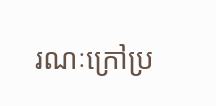រណៈក្រៅប្រ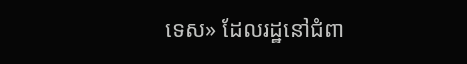ទេស» ដែលរដ្ឋនៅជំពា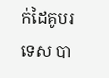ក់ដៃគូបរទេស បា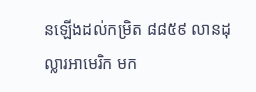នឡើងដល់កម្រិត ៨៨៥៩ លានដុល្លារអាមេរិក មក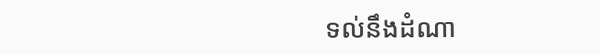ទល់នឹងដំណា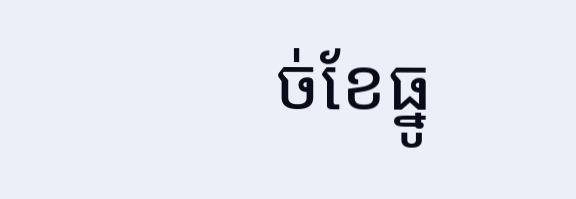ច់ខែធ្នូ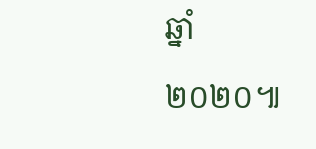ឆ្នាំ២០២០៕